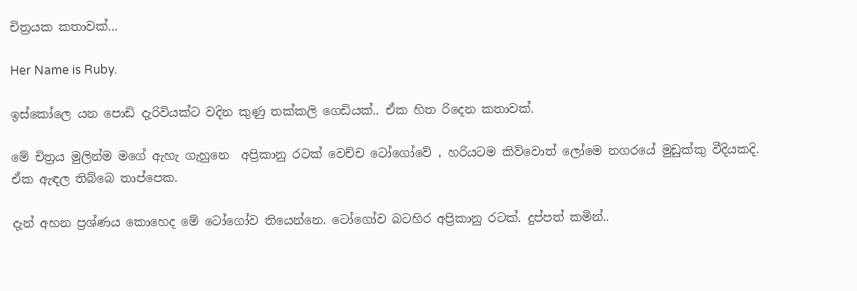චිත්‍රයක කතාවක්…

Her Name is Ruby.

ඉස්කෝලෙ යන පොඩි දැරිවියක්ට වදින කුණු තක්කලි ගෙඩියක්.. ඒක හිත රිදෙන කතාවක්.

මේ චිත්‍රය මුලින්ම මගේ ඇහැ ගැහුනෙ  අප්‍රිකානු රටක් වෙච්ච ටෝගෝවේ , හරියටම කිව්වොත් ලෝමෙ නගරයේ මුඩුක්කු වීදියකදි.
ඒක ඇඳල තිබ්බෙ තාප්පෙක.

දැන් අහන ප්‍රශ්ණය කොහෙද මේ ටෝගෝව තියෙන්නෙ. ටෝගෝව බටහිර අප්‍රිකානු රටක්. දුප්පත් කමින්..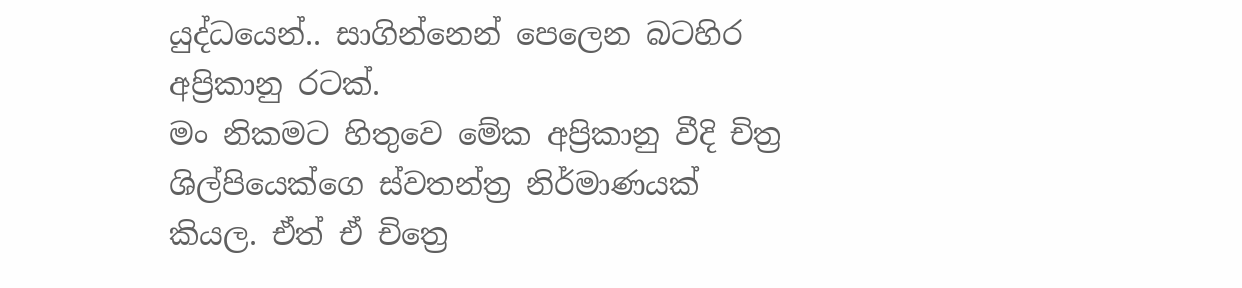යුද්ධයෙන්.. සාගින්නෙන් පෙලෙන බටහිර අප්‍රිකානු රටක්.
මං නිකමට හිතුවෙ මේක අප්‍රිකානු වීදි චිත්‍ර ශිල්පියෙක්ගෙ ස්වතන්ත්‍ර නිර්මාණයක් කියල. ඒත් ඒ චිත්‍රෙ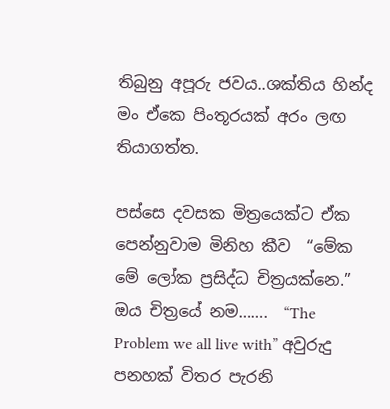තිබුනු අපූරු ජවය..ශක්තිය හින්ද මං ඒකෙ පිංතූරයක් අරං ලඟ තියාගත්ත.

පස්සෙ දවසක මිත්‍රයෙක්ට ඒක පෙන්නුවාම මිනිහ කීව  “මේක මේ ලෝක ප්‍රසිද්ධ චිත්‍රයක්නෙ.”
ඔය චිත්‍රයේ නම…….  “The Problem we all live with” අවුරුදු පනහක් විතර පැරනි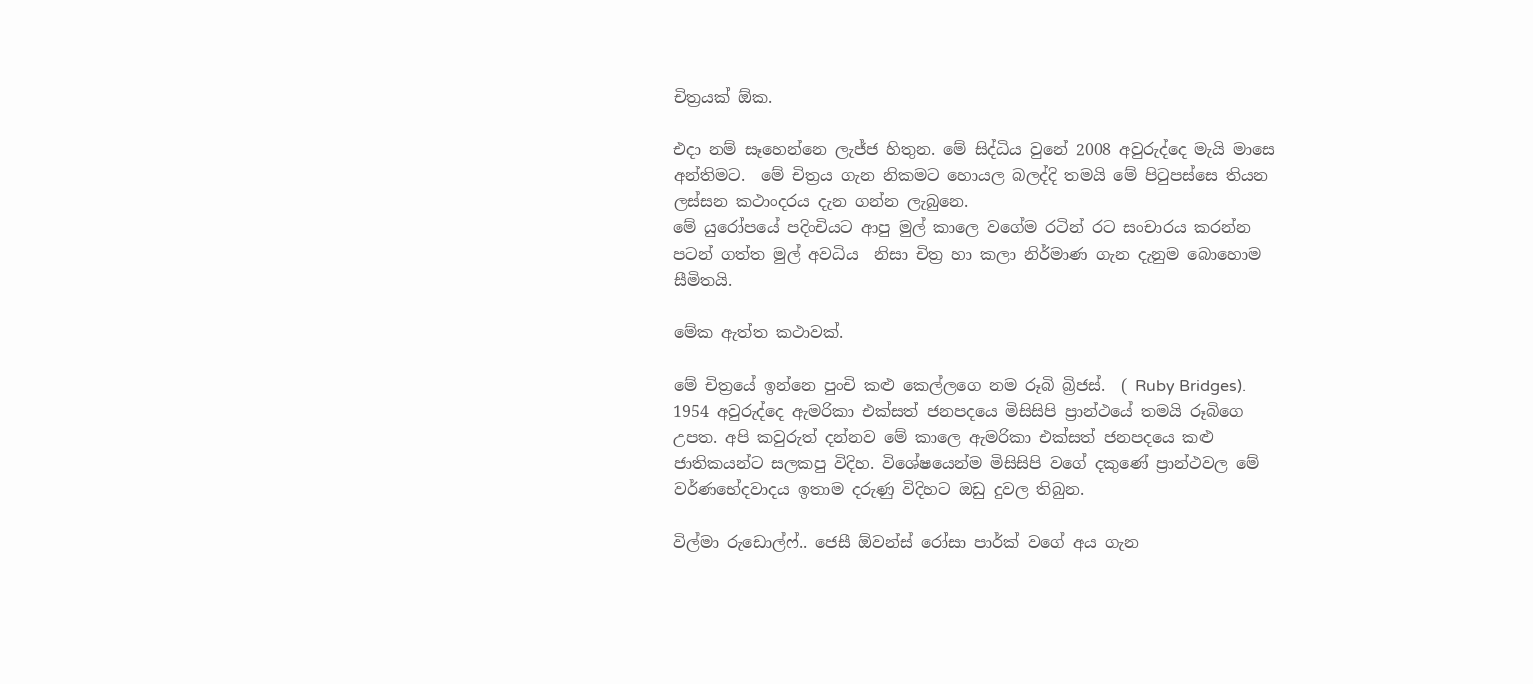චිත්‍රයක් ඕක.

එදා නම් සෑහෙන්නෙ ලැජ්ජ හිතුන. මේ සිද්ධිය වුනේ 2008 අවුරුද්දෙ මැයි මාසෙ අන්තිමට.  මේ චිත්‍රය ගැන නිකමට හොයල බලද්දි තමයි මේ පිටුපස්සෙ තියන ලස්සන කථාංදරය දැන ගන්න ලැබුනෙ.
මේ යුරෝපයේ පදිංචියට ආපු මුල් කාලෙ වගේම රටින් රට සංචාරය කරන්න පටන් ගත්ත මුල් අවධිය  නිසා චිත්‍ර හා කලා නිර්මාණ ගැන දැනුම බොහොම සීමිතයි.

මේක ඇත්ත කථාවක්.

මේ චිත්‍රයේ ඉන්නෙ පුංචි කළු කෙල්ලගෙ නම රූබි බ්‍රිජස්.  ( Ruby Bridges).
1954 අවුරුද්දෙ ඇමරිකා එක්සත් ජනපදයෙ මිසිසිපි ප්‍රාන්ථයේ තමයි රූබිගෙ උපත. අපි කවුරුත් දන්නව මේ කාලෙ ඇමරිකා එක්සත් ජනපදයෙ කළු ජාතිකයන්ට සලකපු විදිහ. විශේෂයෙන්ම මිසිසිපි වගේ දකුණේ ප්‍රාන්ථවල මේ වර්ණභේදවාදය ඉතාම දරුණු විදිහට ඔඩු දුවල තිබුන.

විල්මා රුඩොල්ෆ්.. ජෙසී ඕවන්ස් රෝසා පාර්ක් වගේ අය ගැන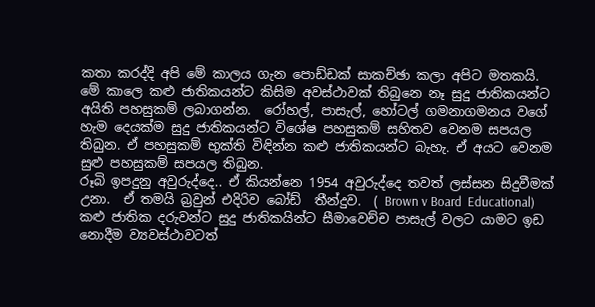කතා කරද්දි අපි මේ කාලය ගැන පොඩ්ඩක් සාකච්ඡා කලා අපිට මතකයි.
මේ කාලෙ කළු ජාතිකයන්ට කිසිම අවස්ථාවක් තිබුනෙ නෑ සුදු ජාතිකයන්ට අයිති පහසුකම් ලබාගන්න.  රෝහල්, පාසැල්, හෝටල් ගමනාගමනය වගේ හැම දෙයක්ම සුදු ජාතිකයන්ට විශේෂ පහසුකම් සහිතව වෙනම සපයල තිබුන. ඒ පහසුකම් භුක්ති විඳින්න කළු ජාතිකයන්ට බැහැ. ඒ අයට වෙනම සුළු පහසුකම් සපයල තිබුන.
රූබි ඉපදුනු අවුරුද්දෙ.. ඒ කියන්නෙ 1954 අවුරුද්දෙ තවත් ලස්සන සිදුවීමක් උනා.  ඒ තමයි බ්‍රවුන් එදිරිව බෝඩ්  තීන්දුව.  ( Brown v Board  Educational)  කළු ජාතික දරුවන්ට සුදු ජාතිකයින්ට සීමාවෙච්ච පාසැල් වලට යාමට ඉඩ නොදීම ව්‍යවස්ථාවටත්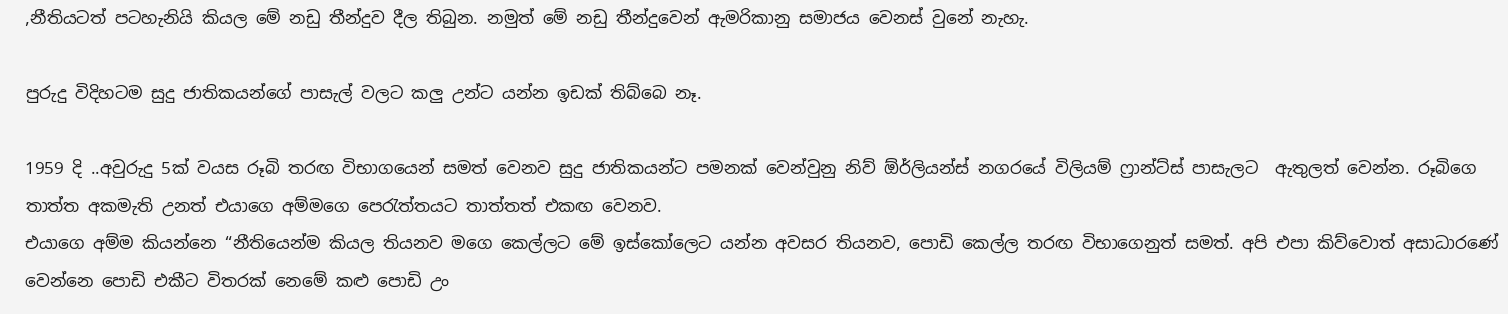,නීතියටත් පටහැනියි කියල මේ නඩු තීන්දුව දීල තිබුන. නමුත් මේ නඩු තීන්දුවෙන් ඇමරිකානු සමාජය වෙනස් වුනේ නැහැ.

පුරුදු විදිහටම සුදු ජාතිකයන්ගේ පාසැල් වලට කලු උන්ට ‍යන්න ඉඩක් තිබ්බෙ නෑ.

1959 දි ..අවුරුදු 5ක් වයස රූබි තරඟ විභාගයෙන් සමත් වෙනව සුදු ජාතිකයන්ට පමනක් වෙන්වුනු නිව් ඕර්ලියන්ස් නගරයේ විලියම් ෆ්‍රාන්ට්ස් පාසැලට  ඇතුලත් වෙන්න. රූබිගෙ තාත්ත අකමැති උනත් එයාගෙ අම්මගෙ පෙරැත්තයට තාත්තත් එකඟ වෙනව.
එයාගෙ අම්ම කියන්නෙ “නීතියෙන්ම කියල තියනව මගෙ කෙල්ලට මේ ඉස්කෝලෙට යන්න අවසර තියනව, පොඩි කෙල්ල තරඟ විභාගෙනුත් සමත්. අපි එපා කිව්වොත් අසාධාරණේ වෙන්නෙ පොඩි එකීට විතරක් නෙමේ කළු පොඩි උං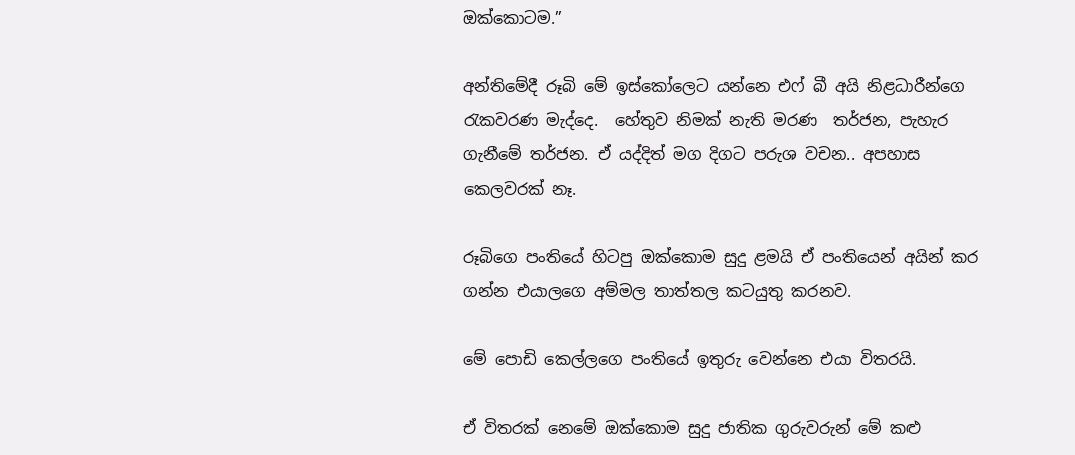ඔක්කොටම.”

අන්තිමේදී රූබි මේ ඉස්කෝලෙට යන්නෙ එෆ් බී අයි නිළධාරීන්ගෙ   රැකවරණ මැද්දෙ.  හේතුව නිමක් නැති මරණ  තර්ජන, පැහැර ගැනීමේ තර්ජන. ඒ යද්දිත් මග දිගට පරුශ වචන.. අපහාස කෙලවරක් නෑ.

රූබිගෙ පංතියේ හිටපු ඔක්කොම සුදු ළමයි ඒ පංතියෙන් අයින් කර ගන්න එයාලගෙ අම්මල තාත්තල කටයුතු කරනව.

මේ පොඩි කෙල්ලගෙ පංතියේ ඉතුරු වෙන්නෙ එයා විතරයි.

ඒ විතරක් නෙමේ ඔක්කොම සුදු ජාතික ගුරුවරුන් මේ කළු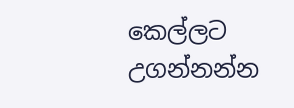කෙල්ලට උගන්නන්න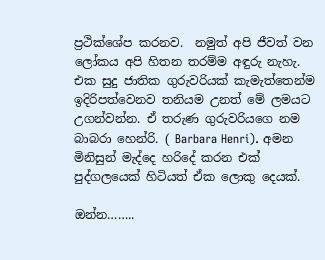ප්‍රථික්ශේප කරනව.  නමුත් අපි ජීවත් වන ලෝකය අපි හිතන තරම්ම අඳුරු නැහැ.   එක සුදු ජාතික ගුරුවරියක් කැමැත්තෙන්ම ඉදිරිපත්වෙනව තනියම උනත් මේ ලමයට උගන්වන්න. ඒ තරුණ ගුරුවරියගෙ නම බාබරා හෙන්රි. ( Barbara Henri). අමන මිනිසුන් මැද්දෙ හරිදේ කරන එක් පුද්ගලයෙක් හිටියත් ඒක ලොකු දෙයක්.

ඔන්න……..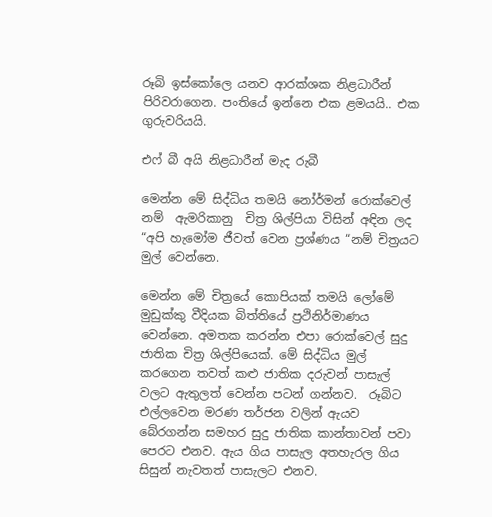රූබි ඉස්කෝලෙ යනව ආරක්ශක නිළධාරීන් පිරිවරාගෙන. පංතියේ ඉන්නෙ එක ළමයයි.. එක ගුරුවරියයි.

එෆ් බී අයි නිළධාරීන් මැද රුබී

මෙන්න මේ සිද්ධිය තමයි නෝර්මන් රොක්වෙල් නම්  ඇමරිකානු  චිත්‍ර ශිල්පියා විසින් අඳින ලද  “අපි හැමෝම ජීවත් වෙන ප්‍රශ්ණය “නම් චිත්‍රයට මුල් වෙන්නෙ.

මෙන්න මේ චිත්‍රයේ කොපියක් තමයි ලෝමේ මුඩුක්කු වීදියක බිත්තියේ ප්‍රථිනිර්මාණය වෙන්නෙ. අමතක කරන්න එපා රොක්වෙල් සුදු ජාතික චිත්‍ර ශිල්පියෙක්. මේ සිද්ධිය මුල් කරගෙන තවත් කළු ජාතික දරුවන් පාසැල් වලට ඇතුලත් වෙන්න පටන් ගන්නව.  රූබිට එල්ලවෙන මරණ තර්ජන වලින් ඇයව බේරගන්න සමහර සුදු ජාතික කාන්තාවන් පවා පෙරට එනව. ඇය ගිය පාසැල අතහැරල ගිය සිසුන් නැවතත් පාසැලට එනව.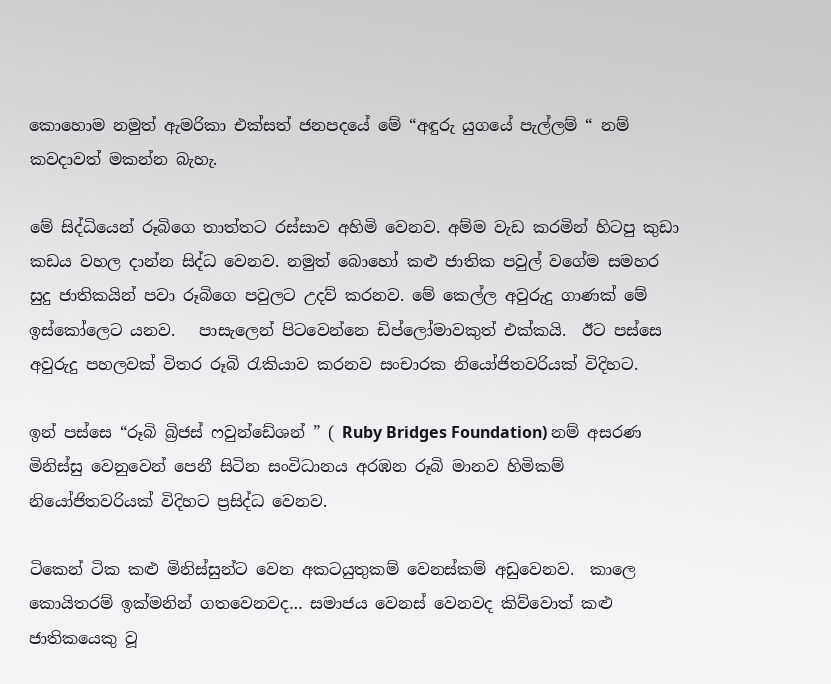කොහොම නමුත් ඇමරිකා එක්සත් ජනපදයේ මේ “අඳුරු යුගයේ පැල්ලම් “ නම් කවදාවත් මකන්න බැහැ.

මේ සිද්ධියෙන් රූබිගෙ තාත්තට රස්සාව අහිමි වෙනව. අම්ම වැඩ කරමින් හිටපු කුඩා කඩය වහල දාන්න සිද්ධ වෙනව. නමුත් බොහෝ කළු ජාතික පවුල් වගේම සමහර සුදු ජාතිකයින් පවා රූබිගෙ පවුලට උදව් කරනව. මේ කෙල්ල අවුරුදු ගාණක් මේ ඉස්කෝලෙට යනව.   පාසැලෙන් පිටවෙන්නෙ ඩිප්ලෝමාවකුත් එක්කයි.  ඊට පස්සෙ අවුරුදු පහලවක් විතර රූබි රැකියාව කරනව සංචාරක නියෝජිතවරියක් විදිහට.

ඉන් පස්සෙ “රූබි බ්‍රිජස් ෆවුන්ඩේශන් ” ( Ruby Bridges Foundation) නම් අසරණ මිනිස්සු වෙනුවෙන් පෙනී සිටින සංවිධානය අරඹන රූබි මානව හිමිකම් නියෝජිතවරියක් විදිහට ප්‍රසිද්ධ වෙනව.

ටිකෙන් ටික කළු මිනිස්සුන්ට වෙන අකටයුතුකම් වෙනස්කම් අඩුවෙනව.  කාලෙ කොයිතරම් ඉක්මනින් ගතවෙනවද… සමාජය වෙනස් වෙනවද කිව්වොත් කළු ජාතිකයෙකු වූ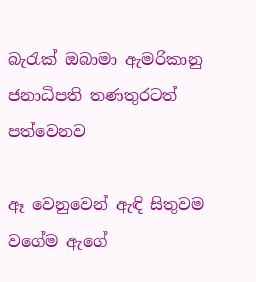බැරැක් ඔබාමා ඇමරිකානු ජනාධිපති තණතුරටත් පත්වෙනව

ඈ වෙනුවෙන් ඇඳි සිතුවම වගේම ඇගේ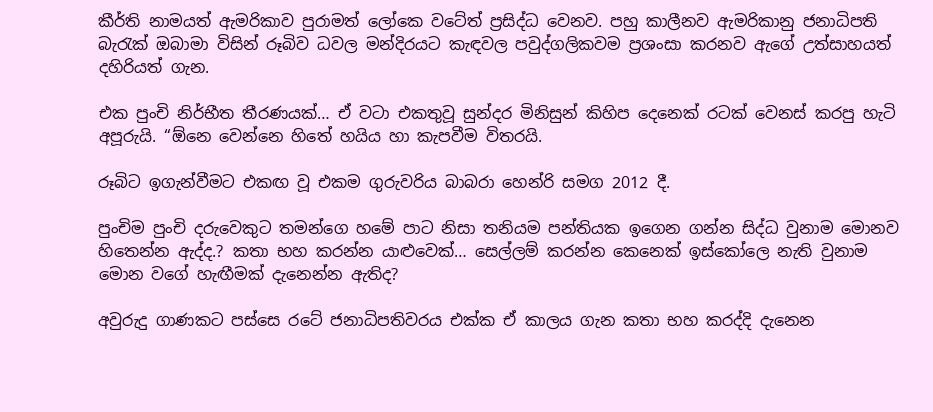කීර්ති නාමයත් ඇමරිකාව පුරාමත් ලෝකෙ වටේත් ප්‍රසිද්ධ වෙනව. පහු කාලීනව ඇමරිකානු ජනාධිපති බැරැක් ඔබාමා විසින් රූබිව ධවල මන්දිරයට කැඳවල පවුද්ගලිකවම ප්‍රශංසා කරනව ඇගේ උත්සාහයත් දහිරියත් ගැන.

එක පුංචි නිර්භීත තීරණයක්… ඒ වටා එකතුවූ සුන්දර මිනිසුන් කිහිප දෙනෙක් රටක් වෙනස් කරපු හැටි අපූරුයි. “ඕනෙ වෙන්නෙ හිතේ හයිය හා කැපවීම විතරයි.

රූබිට ඉගැන්වීමට එකඟ වූ එකම ගුරුවරිය බාබරා හෙන්රි සමග 2012 දී.

පුංචිම පුංචි දරුවෙකුට තමන්ගෙ හමේ පාට නිසා තනියම පන්තියක ඉගෙන ගන්න සිද්ධ වුනාම මොනව හිතෙන්න ඇද්ද.? කතා භහ කරන්න යාළුවෙක්… සෙල්ලම් කරන්න කෙනෙක් ඉස්කෝලෙ නැති වුනාම මොන වගේ හැඟීමක් දැනෙන්න ඇතිද?

අවුරුදු ගාණකට පස්සෙ රටේ ජනාධිපතිවරය එක්ක ඒ කාලය ගැන කතා භහ කරද්දි දැනෙන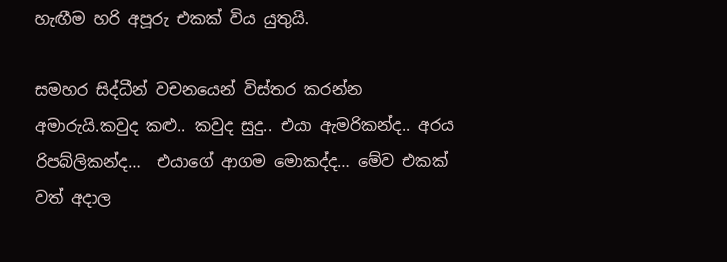හැඟීම හරි අපූරු එකක් විය යුතුයි.

සමහර සිද්ධීන් වචනයෙන් විස්තර කරන්න අමාරුයි.කවුද කළු.. කවුද සුදු.. එයා ඇමරිකන්ද.. අරය රිපබ්ලිකන්ද…  එයාගේ ආගම මොකද්ද… මේව එකක් වත් අදාල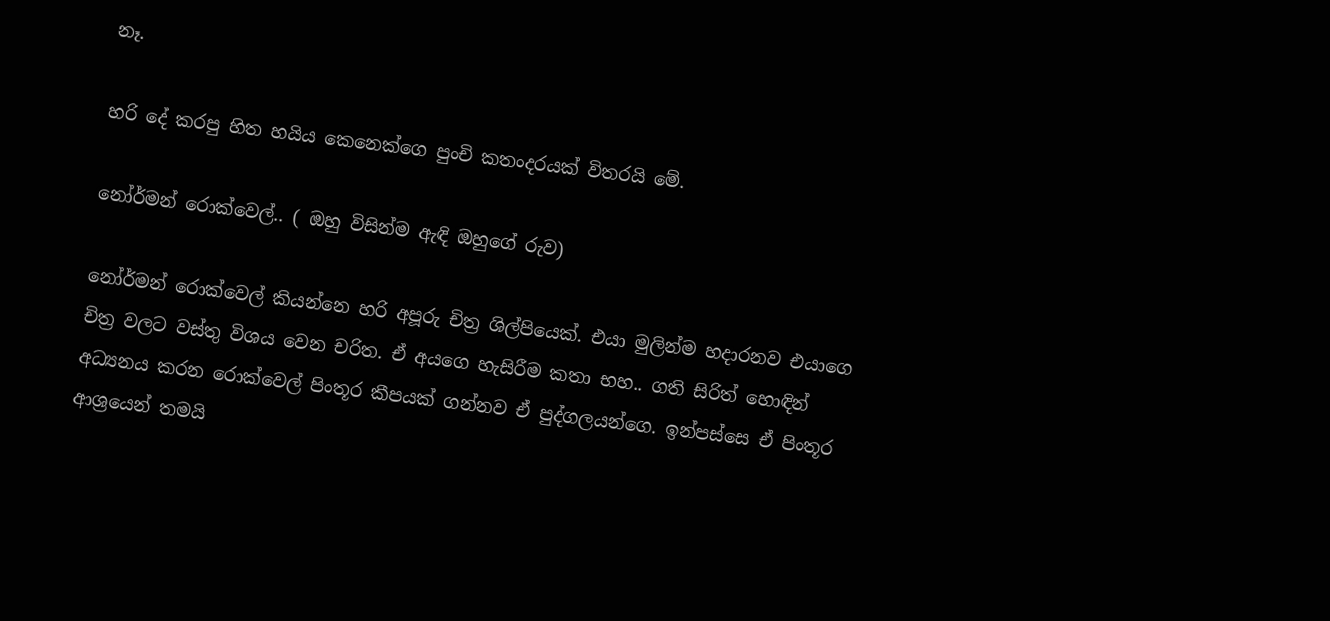නෑ.

හරි දේ කරපු හිත හයිය කෙනෙක්ගෙ පුංචි කතංදරයක් විතරයි මේ.

නෝර්මන් රොක්වෙල්.. ( ඔහු විසින්ම ඇඳි ඔහුගේ රුව)

නෝර්මන් රොක්වෙල් කියන්නෙ හරි අපූරු චිත්‍ර ශිල්පියෙක්. එයා මුලින්ම හදාරනව එයාගෙ චිත්‍ර වලට වස්තු විශය වෙන චරිත. ඒ අයගෙ හැසිරීම කතා භහ.. ගති සිරිත් හොඳින් අධ්‍යනය කරන රොක්වෙල් පිංතූර කීපයක් ගන්නව ඒ පුද්ගලයන්ගෙ. ඉන්පස්සෙ ඒ පිංතූර ආශ්‍රයෙන් තමයි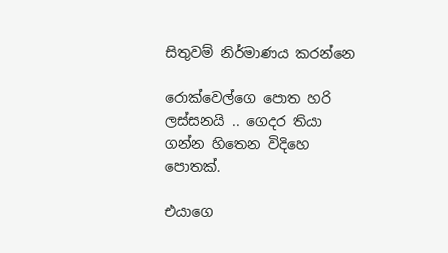සිතුවම් නිර්මාණය කරන්නෙ

රොක්වෙල්ගෙ පොත හරි ලස්සනයි .. ගෙදර තියා ගන්න හිතෙන විදිහෙ පොතක්.

එයාගෙ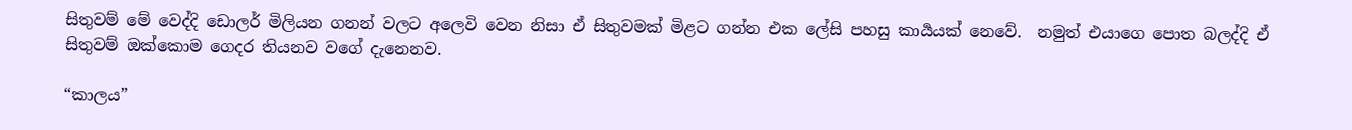සිතුවම් මේ වෙද්දි ඩොලර් මිලියන ගනන් වලට අලෙවි වෙන නිසා ඒ සිතුවමක් මිළට ගන්න එක ලේසි පහසු කාර්‍යයක් නෙවේ.  නමුත් එයාගෙ පොත බලද්දි ඒ සිතුවම් ඔක්කොම ගෙදර තියනව වගේ දැනෙනව.

“කාලය”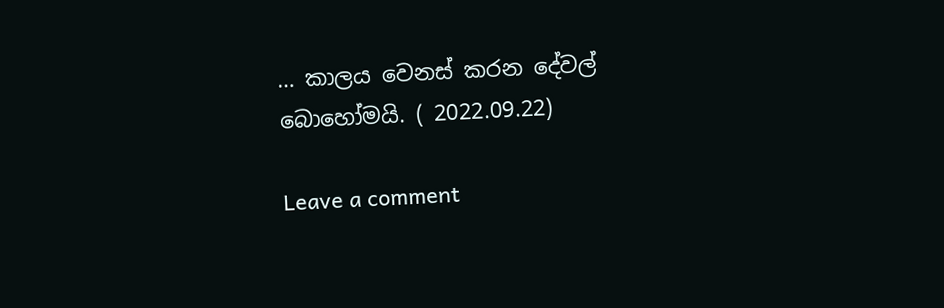… කාලය වෙනස් කරන දේවල් බොහෝමයි. ( 2022.09.22)

Leave a comment